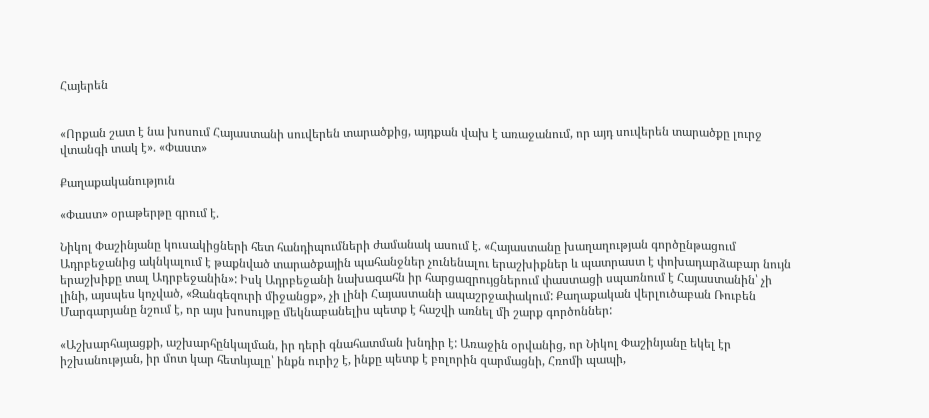Հայերեն


«Որքան շատ է նա խոսում Հայաստանի սուվերեն տարածքից, այդքան վախ է առաջանում, որ այդ սուվերեն տարածքը լուրջ վտանգի տակ է». «Փաստ»

Քաղաքականություն

«Փաստ» օրաթերթը գրում է.

Նիկոլ Փաշինյանը կուսակիցների հետ հանդիպումների ժամանակ ասում է. «Հայաստանը խաղաղության գործընթացում Ադրբեջանից ակնկալում է թաքնված տարածքային պահանջներ չունենալու երաշխիքներ և պատրաստ է փոխադարձաբար նույն երաշխիքը տալ Ադրբեջանին»: Իսկ Ադրբեջանի նախագահն իր հարցազրույցներում փաստացի սպառնում է Հայաստանին՝ չի լինի, այսպես կոչված, «Զանգեզուրի միջանցք», չի լինի Հայաստանի ապաշրջափակում: Քաղաքական վերլուծաբան Ռուբեն Մարգարյանը նշում է, որ այս խոսույթը մեկնաբանելիս պետք է հաշվի առնել մի շարք գործոններ:

«Աշխարհայացքի, աշխարհընկալման, իր դերի գնահատման խնդիր է: Առաջին օրվանից, որ Նիկոլ Փաշինյանը եկել էր իշխանության, իր մոտ կար հետևյալը՝ ինքն ուրիշ է, ինքը պետք է բոլորին զարմացնի, Հռոմի պապի,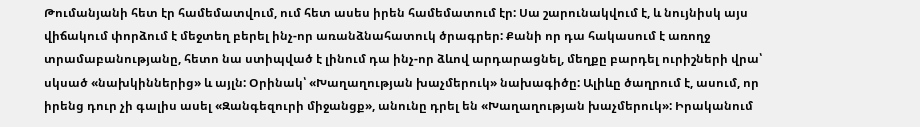Թումանյանի հետ էր համեմատվում, ում հետ ասես իրեն համեմատում էր: Սա շարունակվում է, և նույնիսկ այս վիճակում փորձում է մեջտեղ բերել ինչ-որ առանձնահատուկ ծրագրեր: Քանի որ դա հակասում է առողջ տրամաբանությանը, հետո նա ստիպված է լինում դա ինչ-որ ձևով արդարացնել, մեղքը բարդել ուրիշների վրա՝ սկսած «նախկիններից» և այլն: Օրինակ՝ «Խաղաղության խաչմերուկ» նախագիծը: Ալիևը ծաղրում է, ասում, որ իրենց դուր չի գալիս ասել «Զանգեզուրի միջանցք», անունը դրել են «Խաղաղության խաչմերուկ»: Իրականում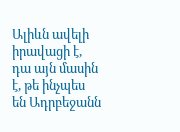Ալիևն ավելի իրավացի է, դա այն մասին է, թե ինչպես են Ադրբեջանն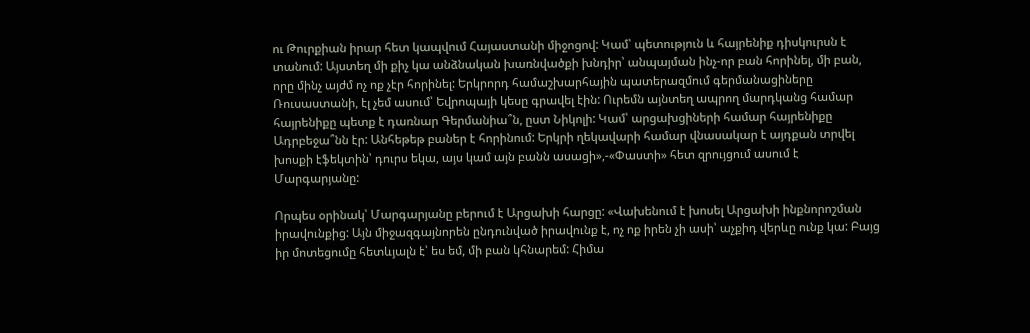ու Թուրքիան իրար հետ կապվում Հայաստանի միջոցով: Կամ՝ պետություն և հայրենիք դիսկուրսն է տանում: Այստեղ մի քիչ կա անձնական խառնվածքի խնդիր՝ անպայման ինչ-որ բան հորինել, մի բան, որը մինչ այժմ ոչ ոք չէր հորինել: Երկրորդ համաշխարհային պատերազմում գերմանացիները Ռուսաստանի, էլ չեմ ասում՝ Եվրոպայի կեսը գրավել էին: Ուրեմն այնտեղ ապրող մարդկանց համար հայրենիքը պետք է դառնար Գերմանիա՞ն, ըստ Նիկոլի: Կամ՝ արցախցիների համար հայրենիքը Ադրբեջա՞նն էր: Անհեթեթ բաներ է հորինում: Երկրի ղեկավարի համար վնասակար է այդքան տրվել խոսքի էֆեկտին՝ դուրս եկա, այս կամ այն բանն ասացի»,-«Փաստի» հետ զրույցում ասում է Մարգարյանը:

Որպես օրինակ՝ Մարգարյանը բերում է Արցախի հարցը: «Վախենում է խոսել Արցախի ինքնորոշման իրավունքից: Այն միջազգայնորեն ընդունված իրավունք է, ոչ ոք իրեն չի ասի՝ աչքիդ վերևը ունք կա: Բայց իր մոտեցումը հետևյալն է՝ ես եմ, մի բան կհնարեմ: Հիմա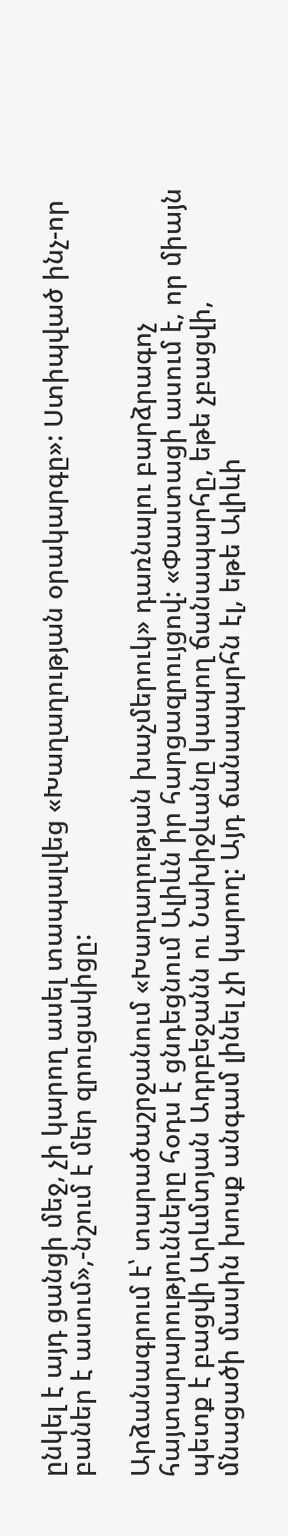ընկել է այդ ցանցի մեջ, չի կարող ասել տապալվեց «Խաղաղության օրակարգը»: Ստիպված ինչ-որ բաներ է ասում»,-նշում է մեր զրուցակիցը:

Արձանագրում է՝ տարածաշրջանում «Խաղաղության խաչմերուկ» դառնալու բարձրագոչ հայտարարությունները հօդս է ցնդեցնում Ալիևն իր հարցազրույցով: «Փաստացի ասում է, որ միայն պետք է բացվի Արևմտյան Ադրբեջանն ու Նախիջևանը կապող ճանապարհը, եթե չբացվի, մնացածի մասին խոսք անգամ լինել չի կարող: Այդ ճանապարհն էլ, եթե Ալիևի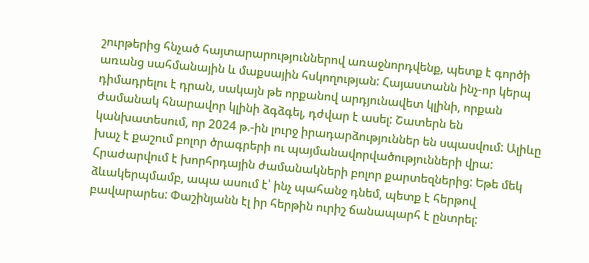շուրթերից հնչած հայտարարություններով առաջնորդվենք, պետք է գործի առանց սահմանային և մաքսային հսկողության: Հայաստանն ինչ-որ կերպ դիմադրելու է դրան, սակայն թե որքանով արդյունավետ կլինի, որքան ժամանակ հնարավոր կլինի ձգձգել, դժվար է ասել: Շատերն են կանխատեսում, որ 2024 թ.-ին լուրջ իրադարձություններ են սպասվում: Ալիևը խաչ է քաշում բոլոր ծրագրերի ու պայմանավորվածությունների վրա: Հրաժարվում է խորհրդային ժամանակների բոլոր քարտեզներից: Եթե մեկ ձևակերպմամբ, ապա ասում է՝ ինչ պահանջ դնեմ, պետք է հերթով բավարարես: Փաշինյանն էլ իր հերթին ուրիշ ճանապարհ է ընտրել: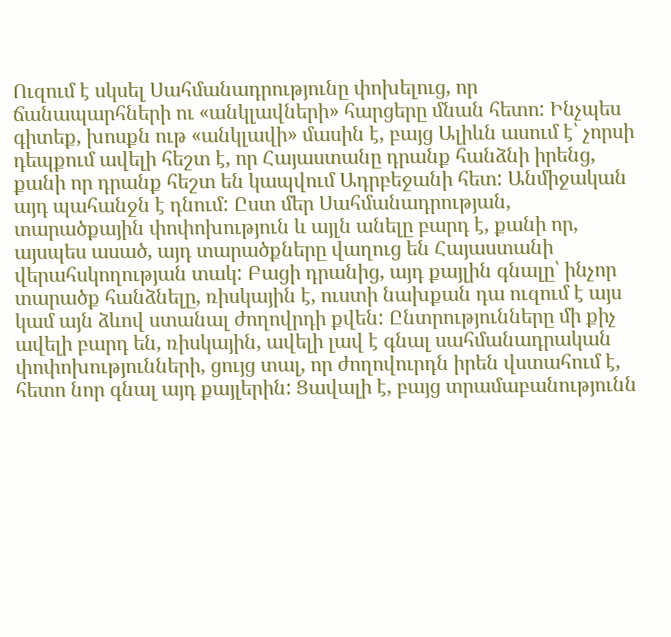Ուզում է սկսել Սահմանադրությունը փոխելուց, որ ճանապարհների ու «անկլավների» հարցերը մնան հետո: Ինչպես գիտեք, խոսքն ութ «անկլավի» մասին է, բայց Ալիևն ասում է՝ չորսի դեպքում ավելի հեշտ է, որ Հայաստանը դրանք հանձնի իրենց, քանի որ դրանք հեշտ են կապվում Ադրբեջանի հետ: Անմիջական այդ պահանջն է դնում: Ըստ մեր Սահմանադրության, տարածքային փոփոխություն և այլն անելը բարդ է, քանի որ, այսպես ասած, այդ տարածքները վաղուց են Հայաստանի վերահսկողության տակ: Բացի դրանից, այդ քայլին գնալը՝ ինչոր տարածք հանձնելը, ռիսկային է, ուստի նախքան դա ուզում է այս կամ այն ձևով ստանալ ժողովրդի քվեն: Ընտրությունները մի քիչ ավելի բարդ են, ռիսկային, ավելի լավ է գնալ սահմանադրական փոփոխությունների, ցույց տալ, որ ժողովուրդն իրեն վստահում է, հետո նոր գնալ այդ քայլերին: Ցավալի է, բայց տրամաբանությունն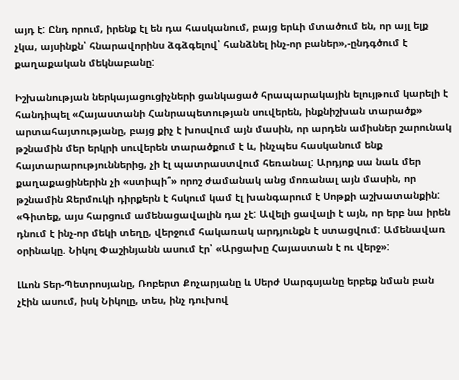այդ է: Ընդ որում, իրենք էլ են դա հասկանում, բայց երևի մտածում են, որ այլ ելք չկա, այսինքն՝ հնարավորինս ձգձգելով՝ հանձնել ինչ-որ բաներ»,-ընդգծում է քաղաքական մեկնաբանը:

Իշխանության ներկայացուցիչների ցանկացած հրապարակային ելույթում կարելի է հանդիպել «Հայաստանի Հանրապետության սուվերեն, ինքնիշխան տարածք» արտահայտությանը, բայց քիչ է խոսվում այն մասին, որ արդեն ամիսներ շարունակ թշնամին մեր երկրի սուվերեն տարածքում է և, ինչպես հասկանում ենք հայտարարություններից, չի էլ պատրաստվում հեռանալ: Արդյոք սա նաև մեր քաղաքացիներին չի «ստիպի՞» որոշ ժամանակ անց մոռանալ այն մասին, որ թշնամին Ջերմուկի դիրքերն է հսկում կամ էլ խանգարում է Սոթքի աշխատանքին: «Գիտեք, այս հարցում ամենացավալին դա չէ: Ավելի ցավալի է այն, որ երբ նա իրեն դնում է ինչ-որ մեկի տեղը, վերջում հակառակ արդյունքն է ստացվում: Ամենավառ օրինակը. Նիկոլ Փաշինյանն ասում էր՝ «Արցախը Հայաստան է ու վերջ»:

Լևոն Տեր-Պետրոսյանը, Ռոբերտ Քոչարյանը և Սերժ Սարգսյանը երբեք նման բան չէին ասում, իսկ Նիկոլը, տես, ինչ դուխով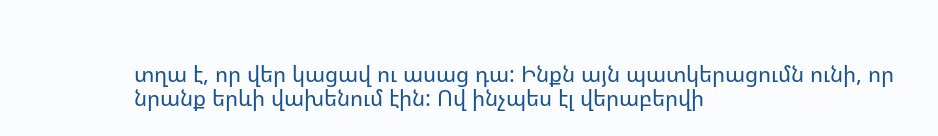տղա է, որ վեր կացավ ու ասաց դա: Ինքն այն պատկերացումն ունի, որ նրանք երևի վախենում էին: Ով ինչպես էլ վերաբերվի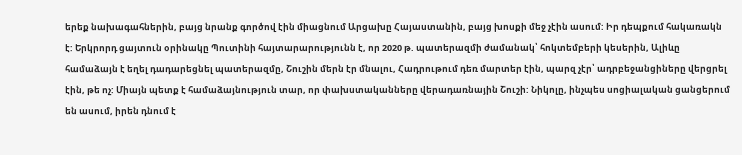երեք նախագահներին, բայց նրանք գործով էին միացնում Արցախը Հայաստանին, բայց խոսքի մեջ չէին ասում: Իր դեպքում հակառակն է: Երկրորդ ցայտուն օրինակը Պուտինի հայտարարությունն է, որ 2020 թ. պատերազմի ժամանակ՝ հոկտեմբերի կեսերին, Ալիևը համաձայն է եղել դադարեցնել պատերազմը, Շուշին մերն էր մնալու, Հադրութում դեռ մարտեր էին, պարզ չէր՝ ադրբեջանցիները վերցրել էին, թե ոչ: Միայն պետք է համաձայնություն տար, որ փախստականները վերադառնային Շուշի: Նիկոլը, ինչպես սոցիալական ցանցերում են ասում, իրեն դնում է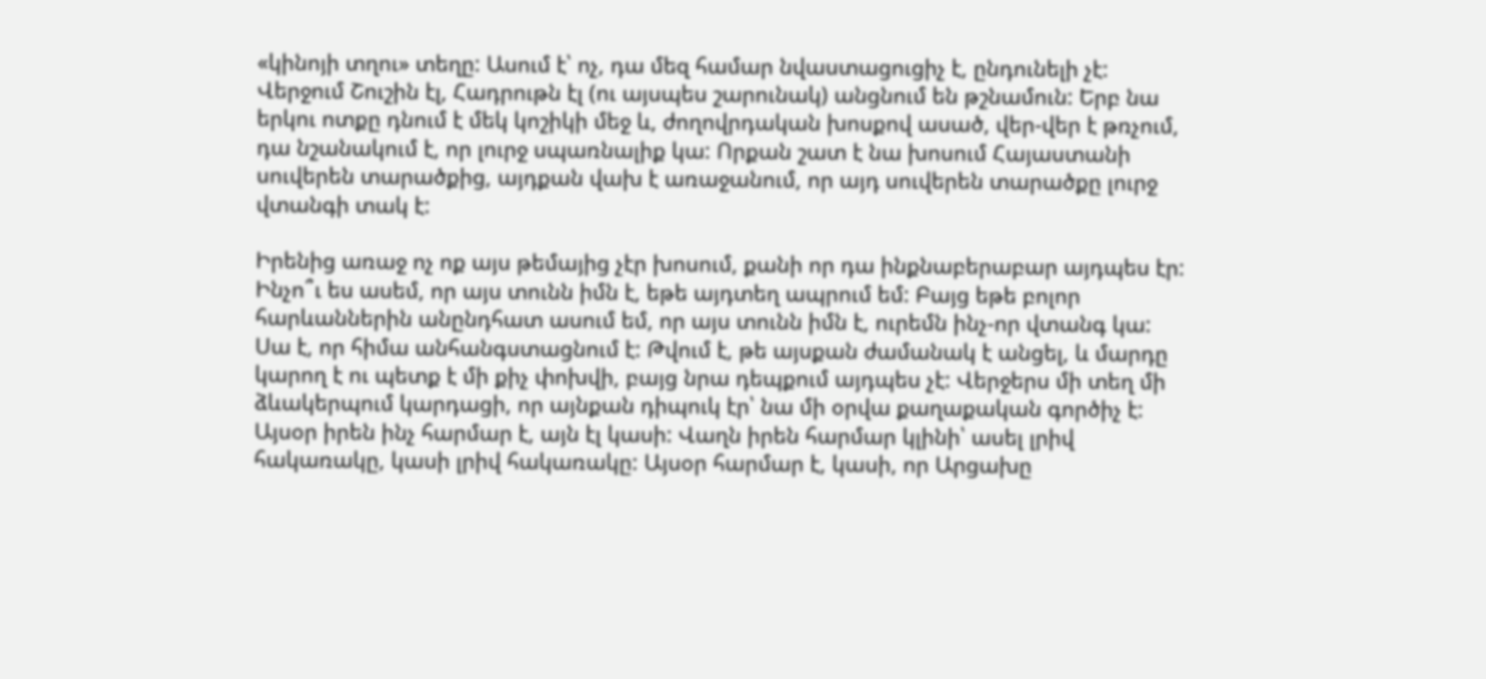«կինոյի տղու» տեղը: Ասում է՝ ոչ, դա մեզ համար նվաստացուցիչ է, ընդունելի չէ: Վերջում Շուշին էլ, Հադրութն էլ (ու այսպես շարունակ) անցնում են թշնամուն: Երբ նա երկու ոտքը դնում է մեկ կոշիկի մեջ և, ժողովրդական խոսքով ասած, վեր-վեր է թռչում, դա նշանակում է, որ լուրջ սպառնալիք կա: Որքան շատ է նա խոսում Հայաստանի սուվերեն տարածքից, այդքան վախ է առաջանում, որ այդ սուվերեն տարածքը լուրջ վտանգի տակ է:

Իրենից առաջ ոչ ոք այս թեմայից չէր խոսում, քանի որ դա ինքնաբերաբար այդպես էր: Ինչո՞ւ ես ասեմ, որ այս տունն իմն է, եթե այդտեղ ապրում եմ: Բայց եթե բոլոր հարևաններին անընդհատ ասում եմ, որ այս տունն իմն է, ուրեմն ինչ-որ վտանգ կա: Սա է, որ հիմա անհանգստացնում է: Թվում է, թե այսքան ժամանակ է անցել, և մարդը կարող է ու պետք է մի քիչ փոխվի, բայց նրա դեպքում այդպես չէ: Վերջերս մի տեղ մի ձևակերպում կարդացի, որ այնքան դիպուկ էր՝ նա մի օրվա քաղաքական գործիչ է: Այսօր իրեն ինչ հարմար է, այն էլ կասի: Վաղն իրեն հարմար կլինի՝ ասել լրիվ հակառակը, կասի լրիվ հակառակը: Այսօր հարմար է, կասի, որ Արցախը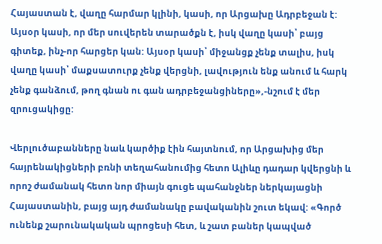Հայաստան է, վաղը հարմար կլինի, կասի, որ Արցախը Ադրբեջան է: Այսօր կասի, որ մեր սուվերեն տարածքն է, իսկ վաղը կասի՝ բայց գիտեք, ինչ-որ հարցեր կան: Այսօր կասի՝ միջանցք չենք տալիս, իսկ վաղը կասի՝ մաքսատուրք չենք վերցնի, լավություն ենք անում և հարկ չենք գանձում, թող գնան ու գան ադրբեջանցիները»,-նշում է մեր զրուցակիցը:

Վերլուծաբանները նաև կարծիք էին հայտնում, որ Արցախից մեր հայրենակիցների բռնի տեղահանումից հետո Ալիևը դադար կվերցնի և որոշ ժամանակ հետո նոր միայն գուցե պահանջներ ներկայացնի Հայաստանին, բայց այդ ժամանակը բավականին շուտ եկավ: «Գործ ունենք շարունակական պրոցեսի հետ, և շատ բաներ կապված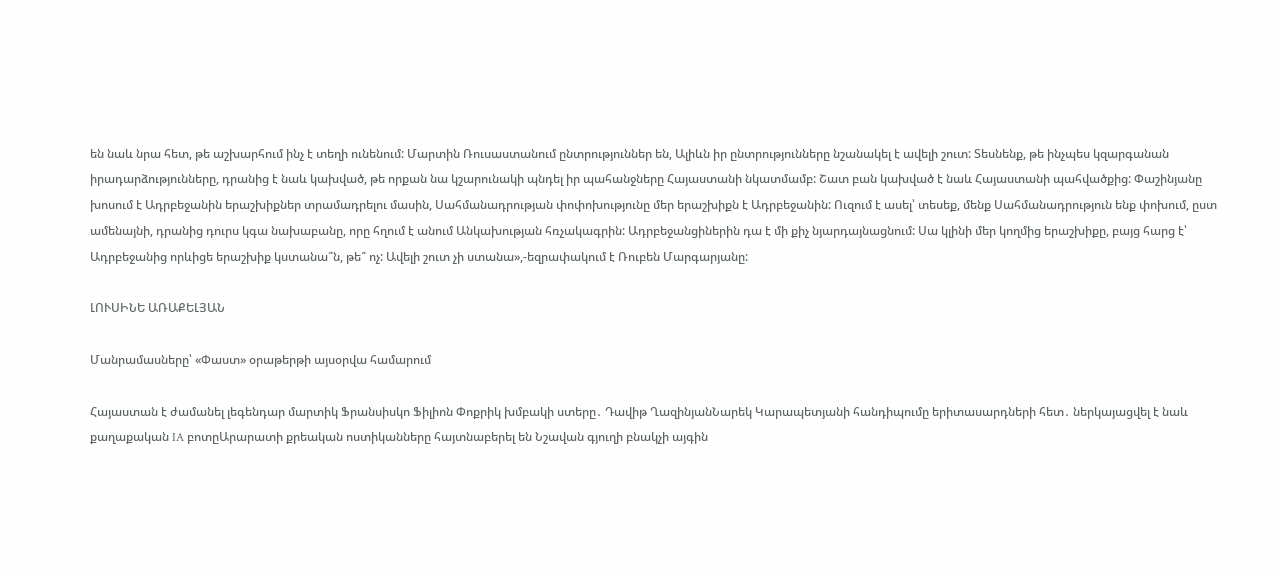են նաև նրա հետ, թե աշխարհում ինչ է տեղի ունենում: Մարտին Ռուսաստանում ընտրություններ են, Ալիևն իր ընտրությունները նշանակել է ավելի շուտ: Տեսնենք, թե ինչպես կզարգանան իրադարձությունները, դրանից է նաև կախված, թե որքան նա կշարունակի պնդել իր պահանջները Հայաստանի նկատմամբ: Շատ բան կախված է նաև Հայաստանի պահվածքից: Փաշինյանը խոսում է Ադրբեջանին երաշխիքներ տրամադրելու մասին, Սահմանադրության փոփոխությունը մեր երաշխիքն է Ադրբեջանին: Ուզում է ասել՝ տեսեք, մենք Սահմանադրություն ենք փոխում, ըստ ամենայնի, դրանից դուրս կգա նախաբանը, որը հղում է անում Անկախության հռչակագրին: Ադրբեջանցիներին դա է մի քիչ նյարդայնացնում: Սա կլինի մեր կողմից երաշխիքը, բայց հարց է՝ Ադրբեջանից որևիցե երաշխիք կստանա՞ն, թե՞ ոչ: Ավելի շուտ չի ստանա»,-եզրափակում է Ռուբեն Մարգարյանը:

ԼՈՒՍԻՆԵ ԱՌԱՔԵԼՅԱՆ

Մանրամասները՝ «Փաստ» օրաթերթի այսօրվա համարում

Հայաստան է ժամանել լեգենդար մարտիկ Ֆրանսիսկո Ֆիլիոն Փոքրիկ խմբակի ստերը․ Դավիթ ՂազինյանՆարեկ Կարապետյանի հանդիպումը երիտասարդների հետ․ ներկայացվել է նաև քաղաքական IA բոտըԱրարատի քրեական ոստիկանները հայտնաբերել են Նշավան գյուղի բնակչի այգին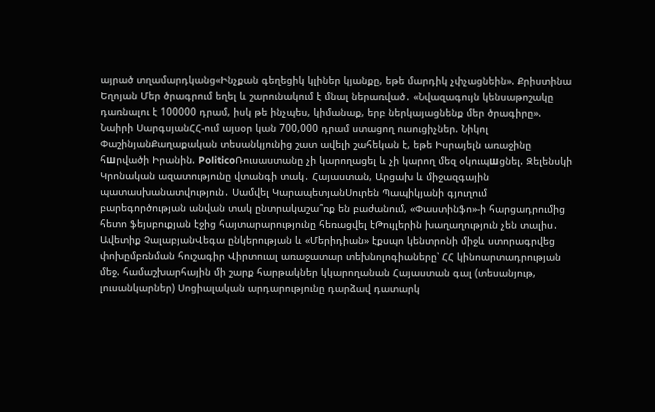այրած տղամարդկանց«Ինչքան գեղեցիկ կլիներ կյանքը, եթե մարդիկ չփչացնեին». Քրիստինա Եղոյան Մեր ծրագրում եղել և շարունակում է մնալ ներառված․ «Նվազագույն կենսաթոշակը դառնալու է 100000 դրամ, իսկ թե ինչպես, կիմանաք, երբ ներկայացնենք մեր ծրագիրը». Նաիրի ՍարգսյանՀՀ-ում այսօր կան 700,000 դրամ ստացող ուսուցիչներ. Նիկոլ ՓաշինյանՔաղաքական տեսանկյունից շատ ավելի շահեկան է, եթե Իսրայելն առաջինը հшրվածի Իրանին. PoliticoՌուսաստանը չի կարողացել և չի կարող մեզ օկուպшցնել. Զելենսկի Կրոնական ազատությունը վտանգի տակ․ Հայաստան, Արցախ և միջազգային պատասխանատվություն․ Սամվել ԿարապետյանՍուրեն Պապիկյանի գյուղում բարեգործության անվան տակ ընտրակաշա՞ռք են բաժանում, «Փաստինֆո»-ի հարցադրումից հետո ֆեյսբուքյան էջից հայտարարությունը հեռացվել էԹույլերին խաղաղություն չեն տալիս․ Ավետիք ՉալաբյանՎեգա ընկերության և «Մերիդիան» էքսպո կենտրոնի միջև ստորագրվեց փոխըմբռնման հուշագիր Վիրտուալ առաջատար տեխնոլոգիաները՝ ՀՀ կինոարտադրության մեջ. համաշխարհային մի շարք հարթակներ կկարողանան Հայաստան գալ (տեսանյութ, լուսանկարներ) Սոցիալական արդարությունը դարձավ դատարկ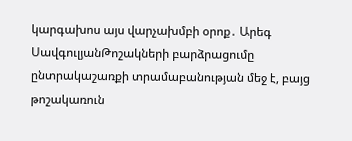կարգախոս այս վարչախմբի օրոք․ Արեգ ՍավգուլյանԹոշակների բարձրացումը ընտրակաշառքի տրամաբանության մեջ է, բայց թոշակառուն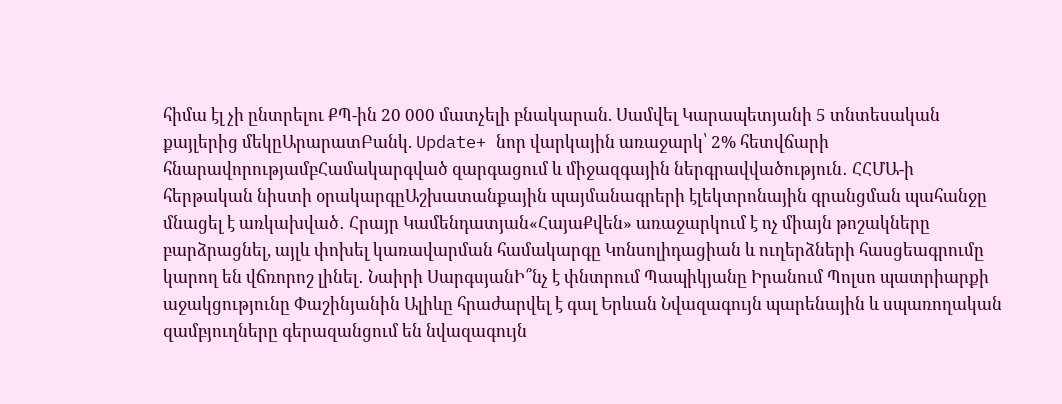հիմա էլ չի ընտրելու ՔՊ-ին 20 000 մատչելի բնակարան. Սամվել Կարապետյանի 5 տնտեսական քայլերից մեկըԱրարատԲանկ. Update+ նոր վարկային առաջարկ՝ 2% հետվճարի հնարավորությամբՀամակարգված զարգացում և միջազգային ներգրավվածություն․ ՀՀՄԱ-ի հերթական նիստի օրակարգըԱշխատանքային պայմանագրերի էլեկտրոնային գրանցման պահանջը մնացել է առկախված․ Հրայր Կամենդատյան«ՀայաՔվեն» առաջարկում է ոչ միայն թոշակները բարձրացնել, այլև փոխել կառավարման համակարգը Կոնսոլիդացիան և ուղերձների հասցեագրումը կարող են վճռորոշ լինել․ Նաիրի ՍարգսյանԻ՞նչ է փնտրում Պապիկյանը Իրանում Պոլսո պատրիարքի աջակցությունը Փաշինյանին Ալիևը հրաժարվել է գալ Երևան Նվազագույն պարենային և սպառողական զամբյուղները գերազանցում են նվազագույն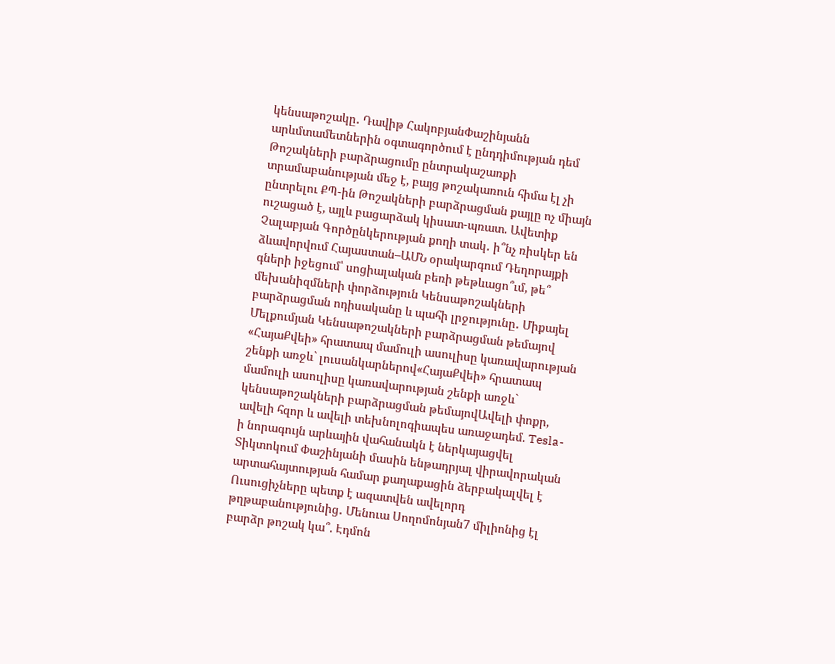կենսաթոշակը․ Դավիթ ՀակոբյանՓաշինյանն արևմտամետներին օգտագործում է ընդդիմության դեմ Թոշակների բարձրացումը ընտրակաշառքի տրամաբանության մեջ է, բայց թոշակառուն հիմա էլ չի ընտրելու ՔՊ-ին Թոշակների բարձրացման քայլը ոչ միայն ուշացած է, այլև բացարձակ կիսատ-պռատ. Ավետիք Չալաբյան Գործընկերության քողի տակ․ ի՞նչ ռիսկեր են ձևավորվում Հայաստան–ԱՄՆ օրակարգում Դեղորայքի գների իջեցում՝ սոցիալական բեռի թեթևացո՞ւմ, թե՞ մեխանիզմների փորձություն Կենսաթոշակների բարձրացման ոդիսականը և պահի լրջությունը․ Միքայել Մելքումյան Կենսաթոշակների բարձրացման թեմայով «ՀայաՔվեի» հրատապ մամուլի ասուլիսը կառավարության շենքի առջև` լուսանկարներով«ՀայաՔվեի» հրատապ մամուլի ասուլիսը կառավարության շենքի առջև` կենսաթոշակների բարձրացման թեմայովԱվելի փոքր, ավելի հզոր և ավելի տեխնոլոգիապես առաջադեմ. Tesla-ի նորագույն արևային վահանակն է ներկայացվել Տիկտոկում Փաշինյանի մասին ենթադրյալ վիրավորական արտահայտության համար քաղաքացին ձերբակալվել է Ուսուցիչները պետք է ազատվեն ավելորդ թղթաբանությունից․ Մենուա Սողոմոնյան7 միլիոնից էլ բարձր թոշակ կա՞. Էդմոն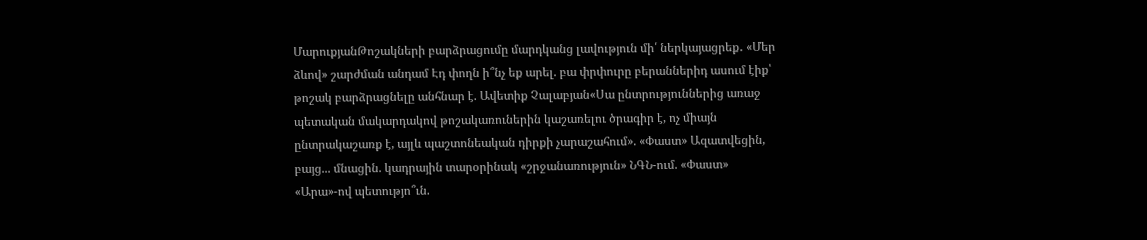ՄարուքյանԹոշակների բարձրացումը մարդկանց լավություն մի՛ ներկայացրեք․ «Մեր ձևով» շարժման անդամ Էդ փողն ի՞նչ եք արել. բա փրփուրը բերաններիդ ասում էիք՝ թոշակ բարձրացնելը անհնար է. Ավետիք Չալաբյան«Սա ընտրություններից առաջ պետական մակարդակով թոշակառուներին կաշառելու ծրագիր է, ոչ միայն ընտրակաշառք է, այլև պաշտոնեական դիրքի չարաշահում». «Փաստ» Ազատվեցին, բայց... մնացին. կադրային տարօրինակ «շրջանառություն» ՆԳՆ-ում. «Փաստ» «Արա»-ով պետությո՞ւն.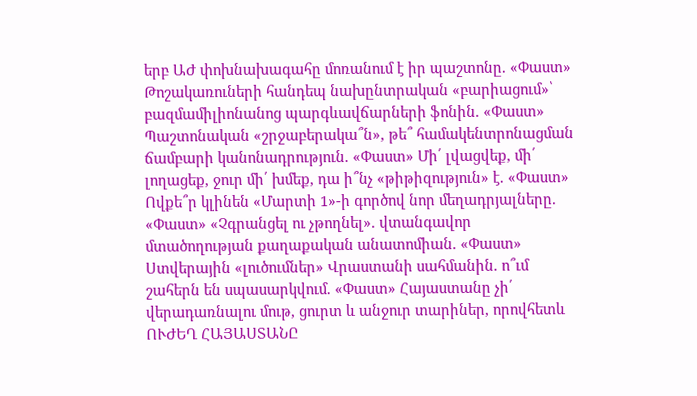երբ ԱԺ փոխնախագահը մոռանում է իր պաշտոնը. «Փաստ» Թոշակառուների հանդեպ նախընտրական «բարիացում»՝ բազմամիլիոնանոց պարգևավճարների ֆոնին. «Փաստ» Պաշտոնական «շրջաբերակա՞ն», թե՞ համակենտրոնացման ճամբարի կանոնադրություն. «Փաստ» Մի՛ լվացվեք, մի՛ լողացեք, ջուր մի՛ խմեք, դա ի՞նչ «թիթիզություն» է. «Փաստ» Ովքե՞ր կլինեն «Մարտի 1»-ի գործով նոր մեղադրյալները. «Փաստ» «Չգրանցել ու չթողնել». վտանգավոր մտածողության քաղաքական անատոմիան. «Փաստ» Ստվերային «լուծումներ» Վրաստանի սահմանին. ո՞ւմ շահերն են սպասարկվում. «Փաստ» Հայաստանը չի՛ վերադառնալու մութ, ցուրտ և անջուր տարիներ, որովհետև ՈՒԺԵՂ ՀԱՅԱՍՏԱՆԸ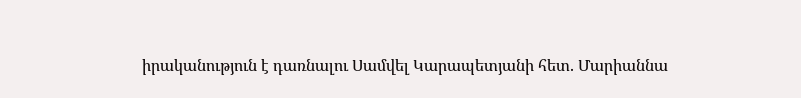իրականություն է դառնալու Սամվել Կարապետյանի հետ. Մարիաննա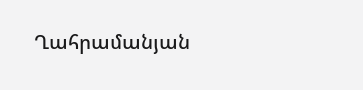Ղահրամանյան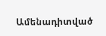Ամենադիտված